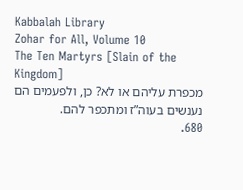Kabbalah Library
Zohar for All, Volume 10
The Ten Martyrs [Slain of the Kingdom]
מכפרת עליהם או לא? כן, ולפעמים הם נענשים בעוה”ז ומתכפר להם.
680.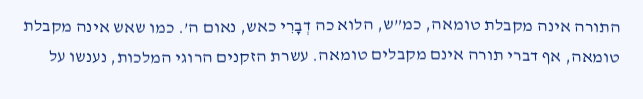התורה אינה מקבלת טומאה, כמ”ש, הלוא כה דְבָרִי כאש, נאום ה’. כמו שאש אינה מקבלת טומאה, אף דברי תורה אינם מקבלים טומאה. עשרת הזקנים הרוגי המלכות, נענשו על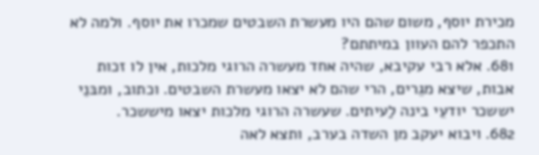מכירת יוסף, משום שהם היו מעשרת השבטים שמכרו את יוסף. ולמה לא התכפר להם העוון במיתתם?
681. אלא רבי עקיבא, שהיה אחד מעשרה הרוגי מלכות, אין לו זכות אבות, שיצא מגֵרים, הרי שהם לא יצאו מעשרת השבטים. וכתוב, ומבּנֵי יששכר יודעֵי בינה לַעיתים. שעשרה הרוגי מלכות יצאו מיששכר.
682. ויבוא יעקב מן השדה בערב, ותצא לאה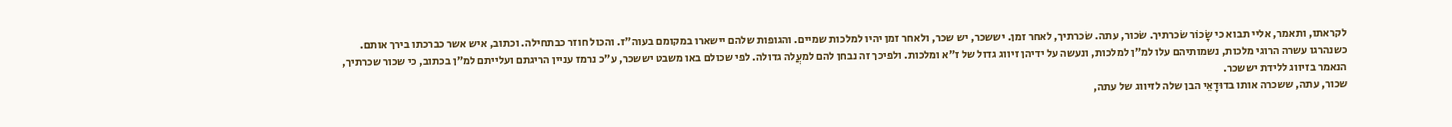לקראתו, ותאמר, אליי תבוא כי שָׂכוֹר שׂכרתיך. שׂכור, עתה. שׂכרתיך, לאחר זמן. יששכר, יש שכר, ולאחר זמן יהיו למלכות שמיים. והגופות שלהם יישארו במקומם בעוה”ז. והכול חוזר כבתחילה. וכתוב, איש אשר כברכתו בירך אותם.
כשנהרגו עשרה הרוגי מלכות, נשמותיהם עלו למ”ן למלכות, ונעשה על ידיהן זיווג גדול של ז”א ומלכות. ולפיכך זה נבחן להם למעֲלה גדולה. לפי שכולם באו משבט יששכר, ע”כ נרמז עניין הריגתם ועלייתם למ”ן בכתוב, כי שכור שכרתיך, הנאמר בזיווג ללידת יששכר.
שכור, עתה, ששכרה אותו בדוּדָאֵי הבן שלה לזיווג של עתה,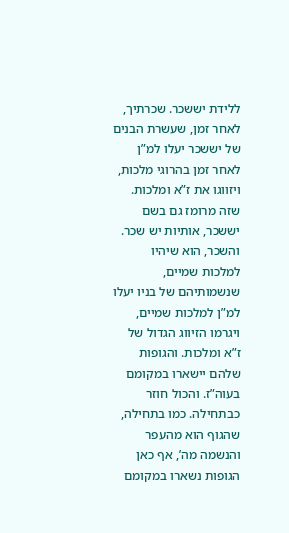ללידת יששכר. שכרתיך, לאחר זמן, שעשרת הבנים של יששכר יעלו למ”ן לאחר זמן בהרוגי מלכות, ויזווגו את ז”א ומלכות. שזה מרומז גם בשם יששכר, אותיות יש שכר.
והשכר, הוא שיהיו למלכות שמיים, שנשמותיהם של בניו יעלו למ”ן למלכות שמיים, ויגרמו הזיווג הגדול של ז”א ומלכות. והגופות שלהם יישארו במקומם בעוה”ז. והכול חוזר כבתחילה. כמו בתחילה, שהגוף הוא מהעפר והנשמה מה’, אף כאן הגופות נשארו במקומם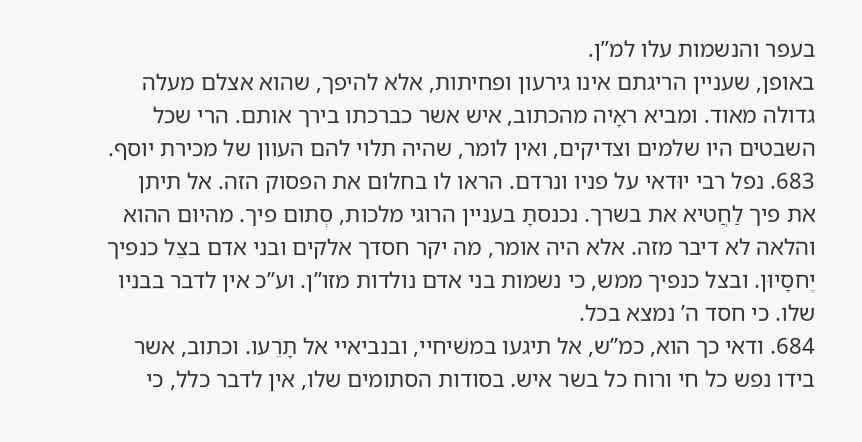בעפר והנשמות עלו למ”ן.
באופן, שעניין הריגתם אינו גירעון ופחיתות, אלא להיפך, שהוא אצלם מעלה גדולה מאוד. ומביא ראָיה מהכתוב, איש אשר כברכתו בירך אותם. הרי שכל השבטים היו שלמים וצדיקים, ואין לומר, שהיה תלוי להם העוון של מכירת יוסף.
683. נפל רבי יוּדאי על פניו ונרדם. הראו לו בחלום את הפסוק הזה. אל תיתן את פיך לַחֲטיא את בשרך. נכנסתָ בעניין הרוגי מלכות, סְתום פיך. מהיום ההוא והלאה לא דיבר מזה. אלא היה אומר, מה יקר חסדך אלקים ובני אדם בצֵל כנפיך יֶחסָיוּן. ובצל כנפיך ממש, כי נשמות בני אדם נולדות מזו”ן. וע”כ אין לדבר בבניו שלו. כי חסד ה’ נמצא בכל.
684. ודאי כך הוא, כמ”ש, אל תיגעו במשׁיחיי, ובנביאיי אל תָרֵעו. וכתוב, אשר בידו נפש כל חי ורוח כל בשר איש. בסודות הסתומים שלו, אין לדבר כלל, כי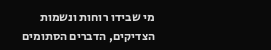מי שבידו רוחות ונשמות הצדיקים, הדברים הסתומים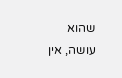שהוא עושה, אין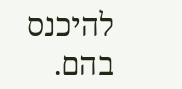להיכנס בהם.